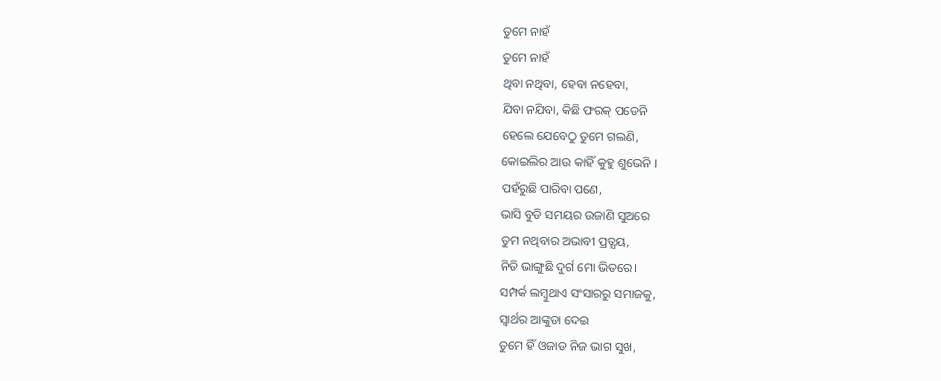ତୁମେ ନାହଁ
ତୁମେ ନାହଁ
ଥିବା ନଥିବା, ହେବା ନହେବା,
ଯିବା ନଯିବା, କିଛି ଫରକ୍ ପଡେନି
ହେଲେ ଯେବେଠୁ ତୁମେ ଗଲଣି,
କୋଇଲିର ଆଉ କାହିଁ କୁହୁ ଶୁଭେନି ।
ପହଁରୁଛି ପାରିବା ପଣେ,
ଭାସି ବୁଡି ସମୟର ଉଜାଣି ସୁଅରେ
ତୁମ ନଥିବାର ଅଭାବୀ ପ୍ରତ୍ଯୟ,
ନିତି ଭାଙ୍ଗୁଛି ଦୁର୍ଗ ମୋ ଭିତରେ।
ସମ୍ପର୍କ ଲମ୍ବୁଥାଏ ସଂସାରରୁ ସମାଜକୁ,
ସ୍ବାର୍ଥର ଆଙ୍କୁଡା ଦେଇ
ତୁମେ ହିଁ ଓଜାଡ ନିଜ ଭାଗ ସୁଖ,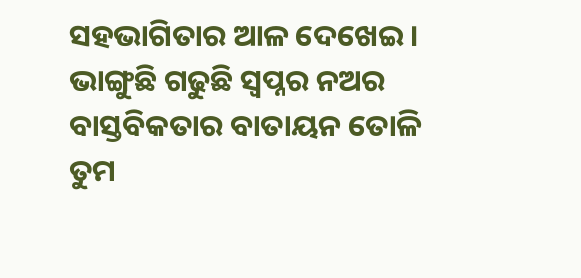ସହଭାଗିତାର ଆଳ ଦେଖେଇ ।
ଭାଙ୍ଗୁଛି ଗଢୁଛି ସ୍ବପ୍ନର ନଅର
ବାସ୍ତବିକତାର ବାତାୟନ ତୋଳି
ତୁମ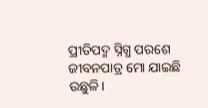ପ୍ରୀତିପଦ୍ମ ସ୍ନିଗ୍ଧ ପରଶେ
ଜୀବନପାତ୍ର ମୋ ଯାଇଛି ଉଛୁଳି।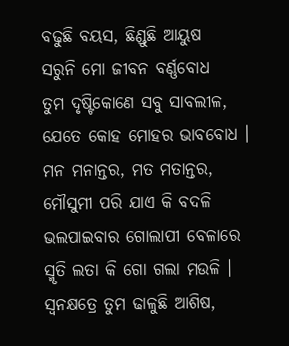ବଢୁଛି ବୟସ, ଛିଣ୍ଡୁଛି ଆୟୁଷ
ସରୁନି ମୋ ଜୀବନ ବର୍ଣ୍ଣବୋଧ
ତୁମ ଦୃଷ୍ଟିକୋଣେ ସବୁ ସାବଲୀଳ,
ଯେତେ କୋହ ମୋହର ଭାବବୋଧ ।
ମନ ମନାନ୍ତର, ମତ ମତାନ୍ତର,
ମୌସୁମୀ ପରି ଯାଏ କି ବଦଳି
ଭଲପାଇବାର ଗୋଲାପୀ ବେଳାରେ
ସ୍ମୃତି ଲତା କି ଗୋ ଗଲା ମଉଳି ।
ସ୍ବନକ୍ଷତ୍ରେ ତୁମ ଢାଳୁଛି ଆଶିଷ,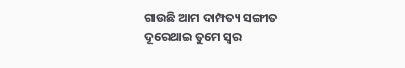ଗାଉଛି ଆମ ଦାମ୍ପତ୍ୟ ସଙ୍ଗୀତ
ଦୂରେଥାଇ ତୁମେ ସ୍ବର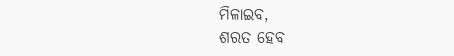ମିଳାଇବ,
ଶରତ ହେବ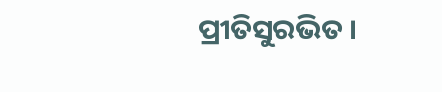ପ୍ରୀତିସୁରଭିତ ।